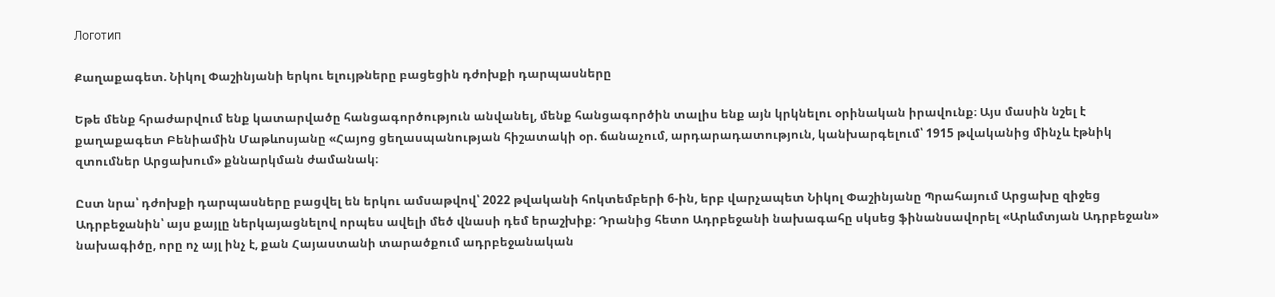Логотип

Քաղաքագետ. Նիկոլ Փաշինյանի երկու ելույթները բացեցին դժոխքի դարպասները

Եթե մենք հրաժարվում ենք կատարվածը հանցագործություն անվանել, մենք հանցագործին տալիս ենք այն կրկնելու օրինական իրավունք։ Այս մասին նշել է քաղաքագետ Բենիամին Մաթևոսյանը «Հայոց ցեղասպանության հիշատակի օր. ճանաչում, արդարադատություն, կանխարգելում՝ 1915 թվականից մինչև էթնիկ զտումներ Արցախում» քննարկման ժամանակ։

Ըստ նրա՝ դժոխքի դարպասները բացվել են երկու ամսաթվով՝ 2022 թվականի հոկտեմբերի 6-ին, երբ վարչապետ Նիկոլ Փաշինյանը Պրահայում Արցախը զիջեց Ադրբեջանին՝ այս քայլը ներկայացնելով որպես ավելի մեծ վնասի դեմ երաշխիք։ Դրանից հետո Ադրբեջանի նախագահը սկսեց ֆինանսավորել «Արևմտյան Ադրբեջան» նախագիծը, որը ոչ այլ ինչ է, քան Հայաստանի տարածքում ադրբեջանական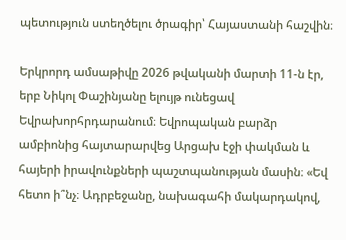պետություն ստեղծելու ծրագիր՝ Հայաստանի հաշվին։

Երկրորդ ամսաթիվը 2026 թվականի մարտի 11-ն էր, երբ Նիկոլ Փաշինյանը ելույթ ունեցավ Եվրախորհրդարանում։ Եվրոպական բարձր ամբիոնից հայտարարվեց Արցախ էջի փակման և հայերի իրավունքների պաշտպանության մասին։ «Եվ հետո ի՞նչ։ Ադրբեջանը, նախագահի մակարդակով,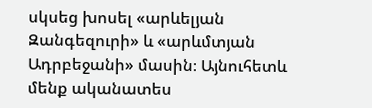սկսեց խոսել «արևելյան Զանգեզուրի» և «արևմտյան Ադրբեջանի» մասին։ Այնուհետև մենք ականատես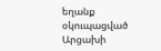եղանք օկուպացված Արցախի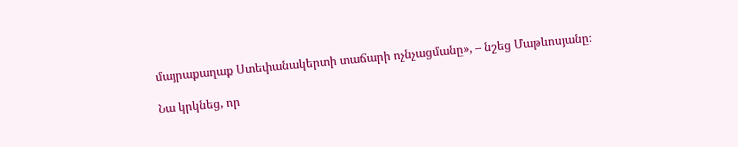մայրաքաղաք Ստեփանակերտի տաճարի ոչնչացմանը», – նշեց Մաթևոսյանը։

Նա կրկնեց, որ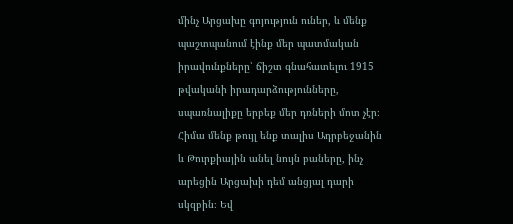մինչ Արցախը գոյություն ուներ, և մենք պաշտպանում էինք մեր պատմական իրավունքները՝ ճիշտ գնահատելու 1915 թվականի իրադարձությունները, սպառնալիքը երբեք մեր դռների մոտ չէր։ Հիմա մենք թույլ ենք տալիս Ադրբեջանին և Թուրքիային անել նույն բաները, ինչ արեցին Արցախի դեմ անցյալ դարի սկզբին։ Եվ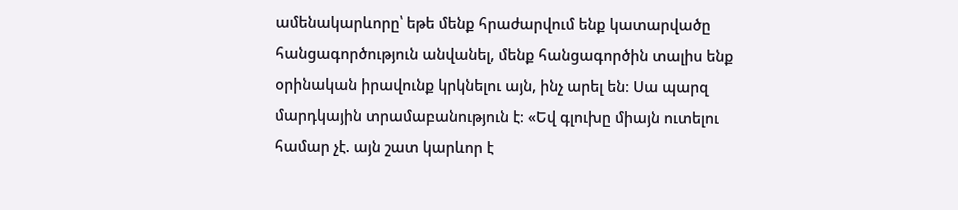ամենակարևորը՝ եթե մենք հրաժարվում ենք կատարվածը հանցագործություն անվանել, մենք հանցագործին տալիս ենք օրինական իրավունք կրկնելու այն, ինչ արել են։ Սա պարզ մարդկային տրամաբանություն է։ «Եվ գլուխը միայն ուտելու համար չէ. այն շատ կարևոր է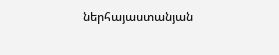ներհայաստանյան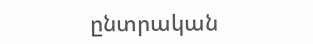ընտրական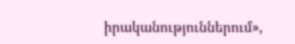իրականություններում»,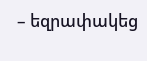– եզրափակեց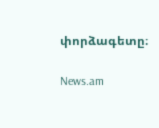փորձագետը։

News.am